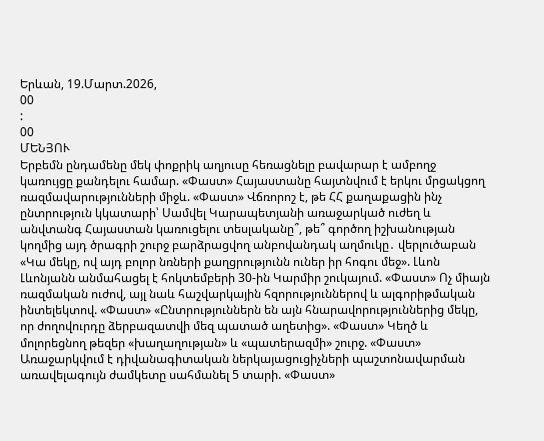Երևան, 19.Մարտ.2026,
00
:
00
ՄԵՆՅՈՒ
Երբեմն ընդամենը մեկ փոքրիկ աղյուսը հեռացնելը բավարար է ամբողջ կառույցը քանդելու համար. «Փաստ» Հայաստանը հայտնվում է երկու մրցակցող ռազմավարությունների միջև. «Փաստ» Վճռորոշ է, թե ՀՀ քաղաքացին ինչ ընտրություն կկատարի՝ Սամվել Կարապետյանի առաջարկած ուժեղ և անվտանգ Հայաստան կառուցելու տեսլականը՞, թե՞ գործող իշխանության կողմից այդ ծրագրի շուրջ բարձրացվող անբովանդակ աղմուկը․ վերլուծաբան «Կա մեկը, ով այդ բոլոր նռների քաղցրությունն ուներ իր հոգու մեջ». Լևոն Լևոնյանն անմահացել է հոկտեմբերի 30-ին Կարմիր շուկայում. «Փաստ» Ոչ միայն ռազմական ուժով, այլ նաև հաշվարկային հզորություններով և ալգորիթմական ինտելեկտով. «Փաստ» «Ընտրություններն են այն հնարավորություններից մեկը, որ ժողովուրդը ձերբազատվի մեզ պատած աղետից». «Փաստ» Կեղծ և մոլորեցնող թեզեր «խաղաղության» և «պատերազմի» շուրջ. «Փաստ» Առաջարկվում է դիվանագիտական ներկայացուցիչների պաշտոնավարման առավելագույն ժամկետը սահմանել 5 տարի. «Փաստ»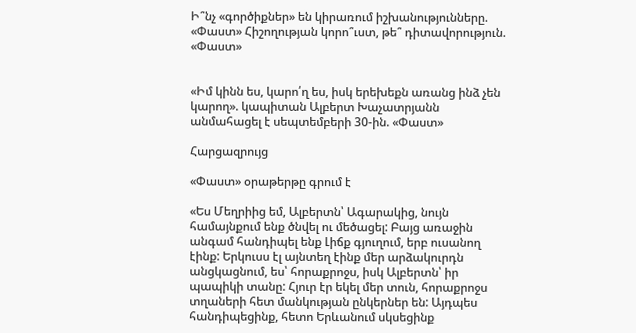Ի՞նչ «գործիքներ» են կիրառում իշխանությունները. «Փաստ» Հիշողության կորո՞ւստ, թե՞ դիտավորություն. «Փաստ»


«Իմ կինն ես, կարո՛ղ ես, իսկ երեխեքն առանց ինձ չեն կարող». կապիտան Ալբերտ Խաչատրյանն անմահացել է սեպտեմբերի 30-ին. «Փաստ»

Հարցազրույց

«Փաստ» օրաթերթը գրում է

«Ես Մեղրիից եմ, Ալբերտն՝ Ագարակից, նույն համայնքում ենք ծնվել ու մեծացել: Բայց առաջին անգամ հանդիպել ենք Լիճք գյուղում, երբ ուսանող էինք: Երկուսս էլ այնտեղ էինք մեր արձակուրդն անցկացնում, ես՝ հորաքրոջս, իսկ Ալբերտն՝ իր պապիկի տանը: Հյուր էր եկել մեր տուն, հորաքրոջս տղաների հետ մանկության ընկերներ են: Այդպես հանդիպեցինք, հետո Երևանում սկսեցինք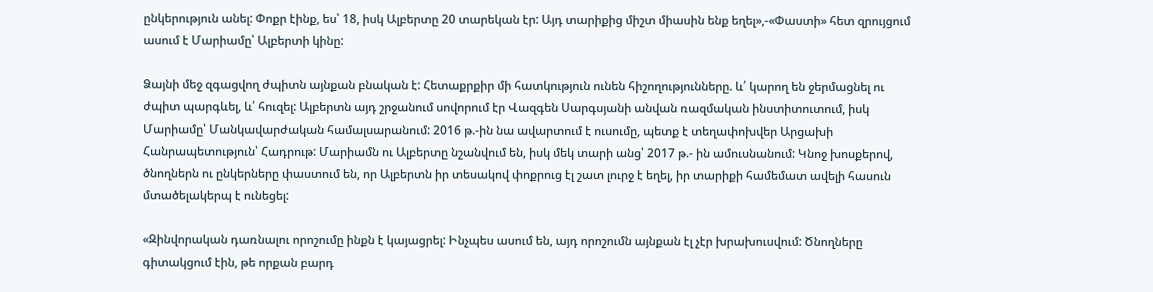ընկերություն անել: Փոքր էինք, ես՝ 18, իսկ Ալբերտը 20 տարեկան էր: Այդ տարիքից միշտ միասին ենք եղել»,-«Փաստի» հետ զրույցում ասում է Մարիամը՝ Ալբերտի կինը:

Ձայնի մեջ զգացվող ժպիտն այնքան բնական է: Հետաքրքիր մի հատկություն ունեն հիշողությունները. և՛ կարող են ջերմացնել ու ժպիտ պարգևել, և՛ հուզել: Ալբերտն այդ շրջանում սովորում էր Վազգեն Սարգսյանի անվան ռազմական ինստիտուտում, իսկ Մարիամը՝ Մանկավարժական համալսարանում: 2016 թ.-ին նա ավարտում է ուսումը, պետք է տեղափոխվեր Արցախի Հանրապետություն՝ Հադրութ: Մարիամն ու Ալբերտը նշանվում են, իսկ մեկ տարի անց՝ 2017 թ.- ին ամուսնանում: Կնոջ խոսքերով, ծնողներն ու ընկերները փաստում են, որ Ալբերտն իր տեսակով փոքրուց էլ շատ լուրջ է եղել, իր տարիքի համեմատ ավելի հասուն մտածելակերպ է ունեցել:

«Զինվորական դառնալու որոշումը ինքն է կայացրել: Ինչպես ասում են, այդ որոշումն այնքան էլ չէր խրախուսվում: Ծնողները գիտակցում էին, թե որքան բարդ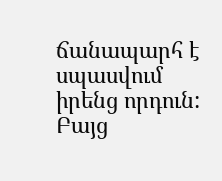ճանապարհ է սպասվում իրենց որդուն: Բայց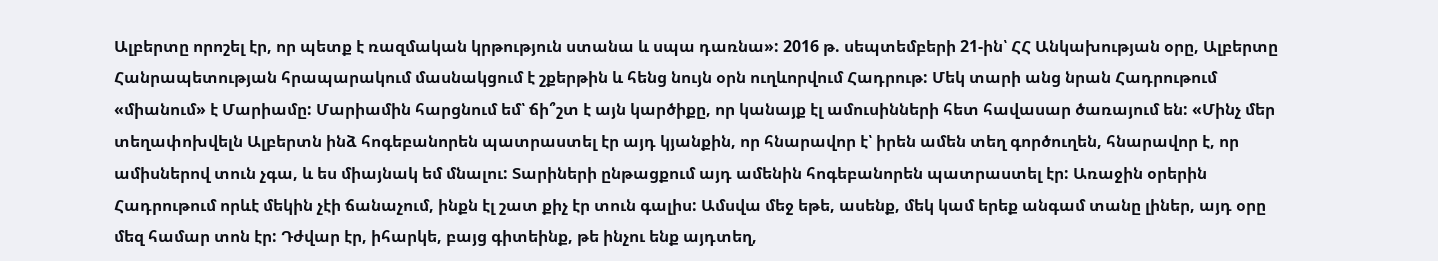Ալբերտը որոշել էր, որ պետք է ռազմական կրթություն ստանա և սպա դառնա»: 2016 թ. սեպտեմբերի 21-ին՝ ՀՀ Անկախության օրը, Ալբերտը Հանրապետության հրապարակում մասնակցում է շքերթին և հենց նույն օրն ուղևորվում Հադրութ: Մեկ տարի անց նրան Հադրութում «միանում» է Մարիամը: Մարիամին հարցնում եմ՝ ճի՞շտ է այն կարծիքը, որ կանայք էլ ամուսինների հետ հավասար ծառայում են: «Մինչ մեր տեղափոխվելն Ալբերտն ինձ հոգեբանորեն պատրաստել էր այդ կյանքին, որ հնարավոր է՝ իրեն ամեն տեղ գործուղեն, հնարավոր է, որ ամիսներով տուն չգա, և ես միայնակ եմ մնալու: Տարիների ընթացքում այդ ամենին հոգեբանորեն պատրաստել էր: Առաջին օրերին Հադրութում որևէ մեկին չէի ճանաչում, ինքն էլ շատ քիչ էր տուն գալիս: Ամսվա մեջ եթե, ասենք, մեկ կամ երեք անգամ տանը լիներ, այդ օրը մեզ համար տոն էր: Դժվար էր, իհարկե, բայց գիտեինք, թե ինչու ենք այդտեղ,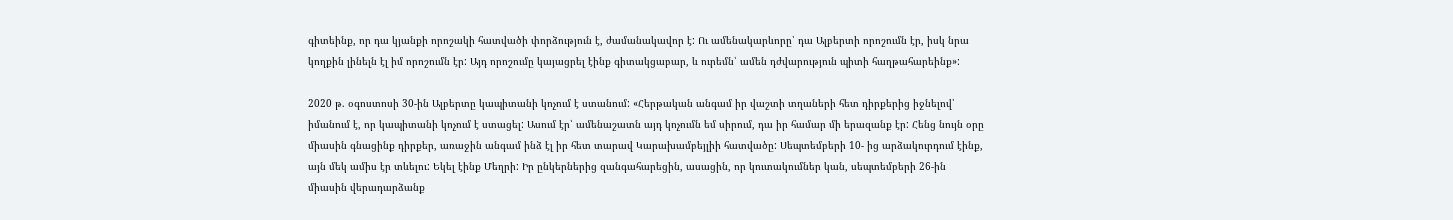գիտեինք, որ դա կյանքի որոշակի հատվածի փորձություն է, ժամանակավոր է: Ու ամենակարևորը՝ դա Ալբերտի որոշումն էր, իսկ նրա կողքին լինելն էլ իմ որոշումն էր: Այդ որոշումը կայացրել էինք գիտակցաբար, և ուրեմն՝ ամեն դժվարություն պիտի հաղթահարեինք»:

2020 թ. օգոստոսի 30-ին Ալբերտը կապիտանի կոչում է ստանում: «Հերթական անգամ իր վաշտի տղաների հետ դիրքերից իջնելով՝ իմանում է, որ կապիտանի կոչում է ստացել: Ասում էր՝ ամենաշատն այդ կոչումն եմ սիրում, դա իր համար մի երազանք էր: Հենց նույն օրը միասին գնացինք դիրքեր, առաջին անգամ ինձ էլ իր հետ տարավ Կարախամբեյլիի հատվածը: Սեպտեմբերի 10- ից արձակուրդում էինք, այն մեկ ամիս էր տևելու: Եկել էինք Մեղրի: Իր ընկերներից զանգահարեցին, ասացին, որ կուտակումներ կան, սեպտեմբերի 26-ին միասին վերադարձանք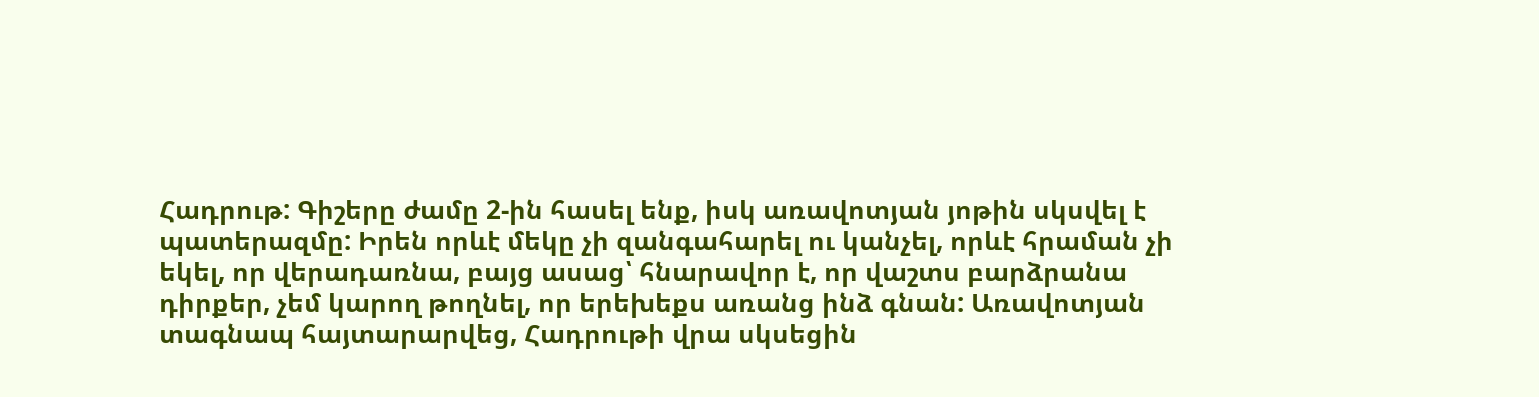Հադրութ: Գիշերը ժամը 2-ին հասել ենք, իսկ առավոտյան յոթին սկսվել է պատերազմը: Իրեն որևէ մեկը չի զանգահարել ու կանչել, որևէ հրաման չի եկել, որ վերադառնա, բայց ասաց՝ հնարավոր է, որ վաշտս բարձրանա դիրքեր, չեմ կարող թողնել, որ երեխեքս առանց ինձ գնան: Առավոտյան տագնապ հայտարարվեց, Հադրութի վրա սկսեցին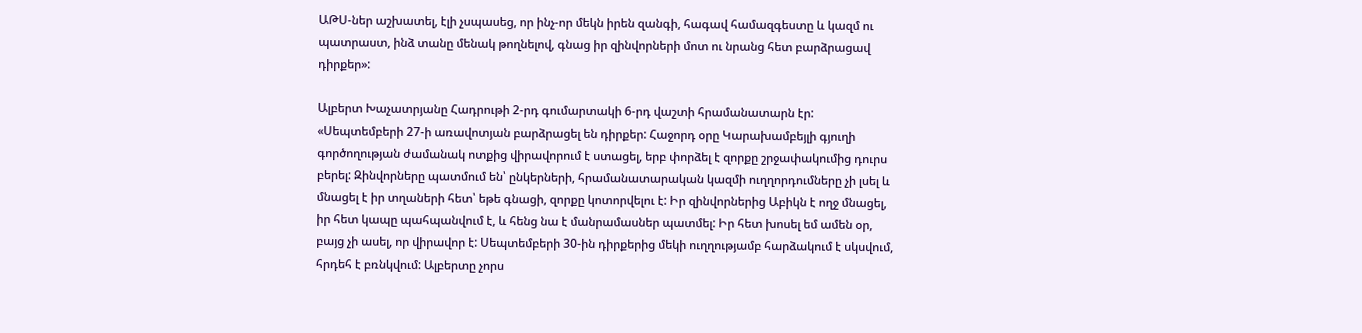ԱԹՍ-ներ աշխատել, էլի չսպասեց, որ ինչ-որ մեկն իրեն զանգի, հագավ համազգեստը և կազմ ու պատրաստ, ինձ տանը մենակ թողնելով, գնաց իր զինվորների մոտ ու նրանց հետ բարձրացավ դիրքեր»:

Ալբերտ Խաչատրյանը Հադրութի 2-րդ գումարտակի 6-րդ վաշտի հրամանատարն էր: «Սեպտեմբերի 27-ի առավոտյան բարձրացել են դիրքեր: Հաջորդ օրը Կարախամբեյլի գյուղի գործողության ժամանակ ոտքից վիրավորում է ստացել, երբ փորձել է զորքը շրջափակումից դուրս բերել: Զինվորները պատմում են՝ ընկերների, հրամանատարական կազմի ուղղորդումները չի լսել և մնացել է իր տղաների հետ՝ եթե գնացի, զորքը կոտորվելու է: Իր զինվորներից Աբիկն է ողջ մնացել, իր հետ կապը պահպանվում է, և հենց նա է մանրամասներ պատմել: Իր հետ խոսել եմ ամեն օր, բայց չի ասել, որ վիրավոր է: Սեպտեմբերի 30-ին դիրքերից մեկի ուղղությամբ հարձակում է սկսվում, հրդեհ է բռնկվում: Ալբերտը չորս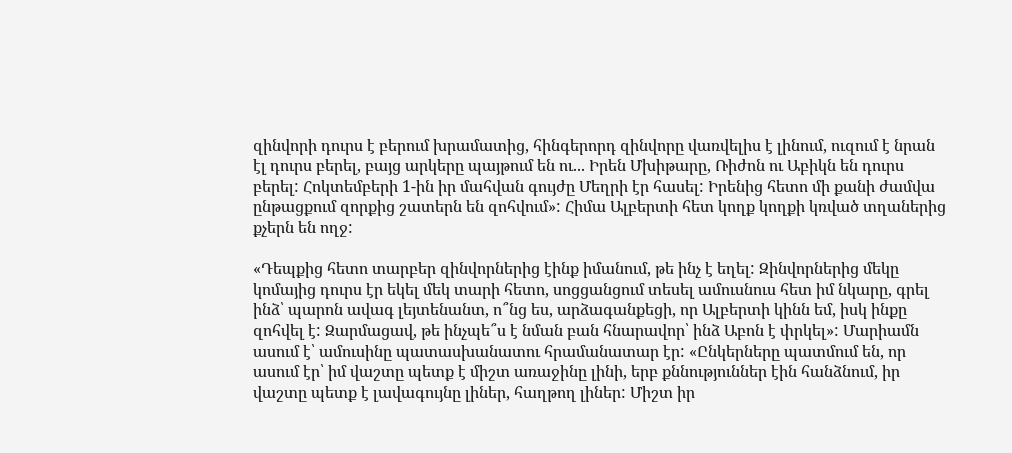զինվորի դուրս է բերում խրամատից, հինգերորդ զինվորը վառվելիս է լինում, ուզում է նրան էլ դուրս բերել, բայց արկերը պայթում են ու... Իրեն Մխիթարը, Ռիժոն ու Աբիկն են դուրս բերել: Հոկտեմբերի 1-ին իր մահվան գույժը Մեղրի էր հասել: Իրենից հետո մի քանի ժամվա ընթացքում զորքից շատերն են զոհվում»: Հիմա Ալբերտի հետ կողք կողքի կռված տղաներից քչերն են ողջ:

«Դեպքից հետո տարբեր զինվորներից էինք իմանում, թե ինչ է եղել: Զինվորներից մեկը կոմայից դուրս էր եկել մեկ տարի հետո, սոցցանցում տեսել ամուսնուս հետ իմ նկարը, գրել ինձ՝ պարոն ավագ լեյտենանտ, ո՞նց ես, արձագանքեցի, որ Ալբերտի կինն եմ, իսկ ինքը զոհվել է: Զարմացավ, թե ինչպե՞ս է նման բան հնարավոր՝ ինձ Աբոն է փրկել»: Մարիամն ասում է՝ ամուսինը պատասխանատու հրամանատար էր: «Ընկերները պատմում են, որ ասում էր՝ իմ վաշտը պետք է միշտ առաջինը լինի, երբ քննություններ էին հանձնում, իր վաշտը պետք է լավագույնը լիներ, հաղթող լիներ: Միշտ իր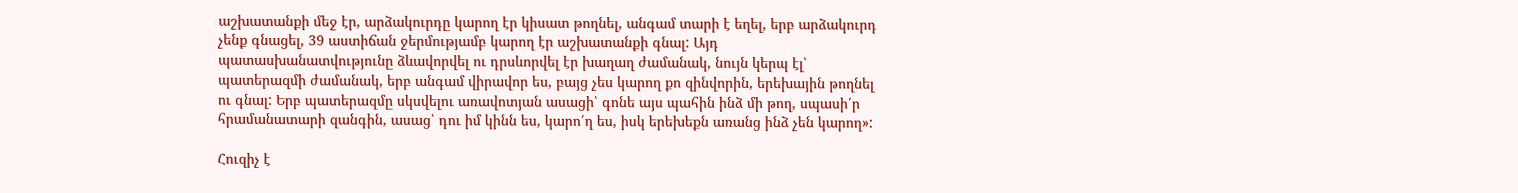աշխատանքի մեջ էր, արձակուրդը կարող էր կիսատ թողնել, անգամ տարի է եղել, երբ արձակուրդ չենք գնացել, 39 աստիճան ջերմությամբ կարող էր աշխատանքի գնալ: Այդ պատասխանատվությունը ձևավորվել ու դրսևորվել էր խաղաղ ժամանակ, նույն կերպ էլ՝ պատերազմի ժամանակ, երբ անգամ վիրավոր ես, բայց չես կարող քո զինվորին, երեխային թողնել ու գնալ: Երբ պատերազմը սկսվելու առավոտյան ասացի՝ գոնե այս պահին ինձ մի թող, սպասի՛ր հրամանատարի զանգին, ասաց՝ դու իմ կինն ես, կարո՛ղ ես, իսկ երեխեքն առանց ինձ չեն կարող»:

Հուզիչ է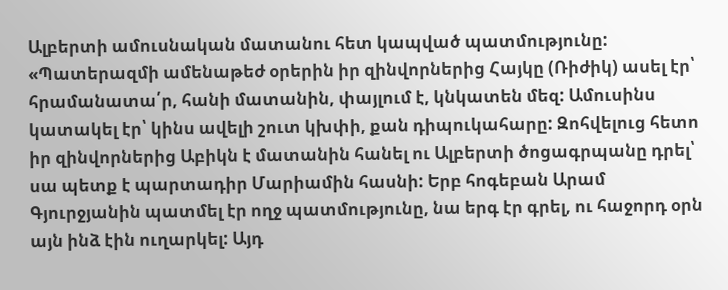Ալբերտի ամուսնական մատանու հետ կապված պատմությունը: «Պատերազմի ամենաթեժ օրերին իր զինվորներից Հայկը (Ռիժիկ) ասել էր՝ հրամանատա՛ր, հանի մատանին, փայլում է, կնկատեն մեզ: Ամուսինս կատակել էր՝ կինս ավելի շուտ կխփի, քան դիպուկահարը: Զոհվելուց հետո իր զինվորներից Աբիկն է մատանին հանել ու Ալբերտի ծոցագրպանը դրել՝ սա պետք է պարտադիր Մարիամին հասնի: Երբ հոգեբան Արամ Գյուրջյանին պատմել էր ողջ պատմությունը, նա երգ էր գրել, ու հաջորդ օրն այն ինձ էին ուղարկել: Այդ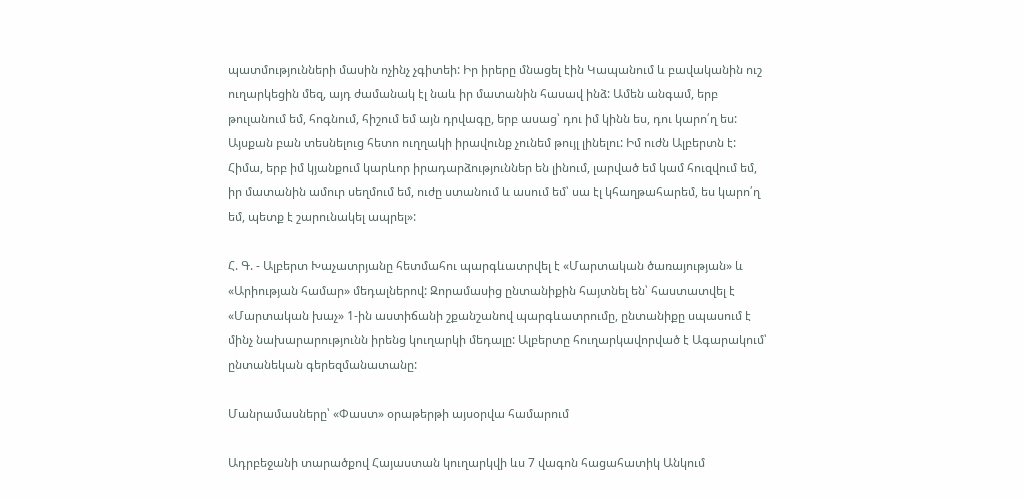պատմությունների մասին ոչինչ չգիտեի: Իր իրերը մնացել էին Կապանում և բավականին ուշ ուղարկեցին մեզ, այդ ժամանակ էլ նաև իր մատանին հասավ ինձ: Ամեն անգամ, երբ թուլանում եմ, հոգնում, հիշում եմ այն դրվագը, երբ ասաց՝ դու իմ կինն ես, դու կարո՛ղ ես: Այսքան բան տեսնելուց հետո ուղղակի իրավունք չունեմ թույլ լինելու: Իմ ուժն Ալբերտն է: Հիմա, երբ իմ կյանքում կարևոր իրադարձություններ են լինում, լարված եմ կամ հուզվում եմ, իր մատանին ամուր սեղմում եմ, ուժը ստանում և ասում եմ՝ սա էլ կհաղթահարեմ, ես կարո՛ղ եմ, պետք է շարունակել ապրել»:

Հ. Գ. - Ալբերտ Խաչատրյանը հետմահու պարգևատրվել է «Մարտական ծառայության» և «Արիության համար» մեդալներով: Զորամասից ընտանիքին հայտնել են՝ հաստատվել է «Մարտական խաչ» 1-ին աստիճանի շքանշանով պարգևատրումը, ընտանիքը սպասում է մինչ նախարարությունն իրենց կուղարկի մեդալը: Ալբերտը հուղարկավորված է Ագարակում՝ ընտանեկան գերեզմանատանը:

Մանրամասները՝ «Փաստ» օրաթերթի այսօրվա համարում

Ադրբեջանի տարածքով Հայաստան կուղարկվի ևս 7 վագոն հացահատիկ Անկում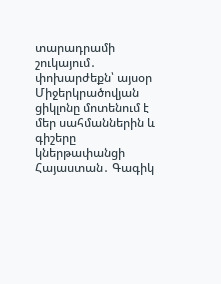տարադրամի շուկայում․ փոխարժեքն՝ այսօր Միջերկրածովյան ցիկլոնը մոտենում է մեր սահմաններին և գիշերը կներթափանցի Հայաստան․ Գագիկ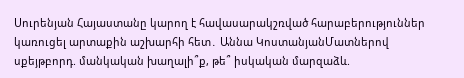Սուրենյան Հայաստանը կարող է հավասարակշռված հարաբերություններ կառուցել արտաքին աշխարհի հետ․ Աննա ԿոստանյանՄատներով սքեյթբորդ. մանկական խաղալի՞ք, թե՞ իսկական մարզաձև.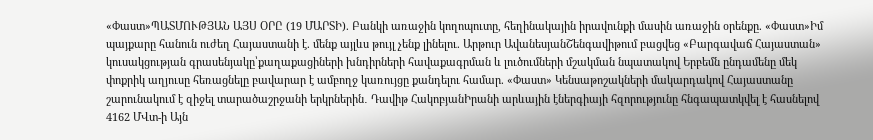«Փաստ»ՊԱՏՄՈՒԹՅԱՆ ԱՅՍ ՕՐԸ (19 ՄԱՐՏԻ). Բանկի առաջին կողոպուտը, հեղինակային իրավունքի մասին առաջին օրենքը. «Փաստ»Իմ պայքարը հանուն ուժեղ Հայաստանի է. մենք այլևս թույլ չենք լինելու. Արթուր ԱվանեսյանՇենգավիթում բացվեց «Բարգավաճ Հայաստան» կուսակցության գրասենյակը՝քաղաքացիների խնդիրների հավաքագրման և լուծումների մշակման նպատակով Երբեմն ընդամենը մեկ փոքրիկ աղյուսը հեռացնելը բավարար է ամբողջ կառույցը քանդելու համար. «Փաստ» Կենսաթոշակների մակարդակով Հայաստանը շարունակում է զիջել տարածաշրջանի երկրներին․ Դավիթ ՀակոբյանԻրանի արևային էներգիայի հզորությունը հնգապատկվել է հասնելով 4162 ՄՎտ-ի Այն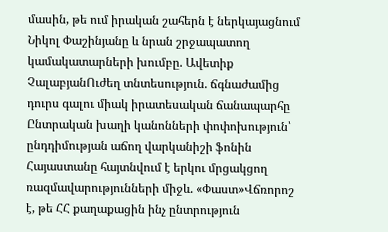մասին, թե ում իրական շահերն է ներկայացնում Նիկոլ Փաշինյանը և նրան շրջապատող կամակատարների խումբը. Ավետիք ՉալաբյանՈւժեղ տնտեսություն. ճգնաժամից դուրս գալու միակ իրատեսական ճանապարհը Ընտրական խաղի կանոնների փոփոխություն՝ ընդդիմության աճող վարկանիշի ֆոնին Հայաստանը հայտնվում է երկու մրցակցող ռազմավարությունների միջև. «Փաստ»Վճռորոշ է, թե ՀՀ քաղաքացին ինչ ընտրություն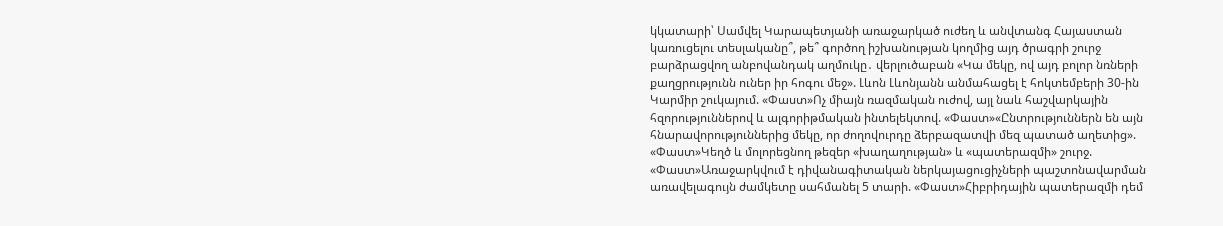կկատարի՝ Սամվել Կարապետյանի առաջարկած ուժեղ և անվտանգ Հայաստան կառուցելու տեսլականը՞, թե՞ գործող իշխանության կողմից այդ ծրագրի շուրջ բարձրացվող անբովանդակ աղմուկը․ վերլուծաբան «Կա մեկը, ով այդ բոլոր նռների քաղցրությունն ուներ իր հոգու մեջ». Լևոն Լևոնյանն անմահացել է հոկտեմբերի 30-ին Կարմիր շուկայում. «Փաստ»Ոչ միայն ռազմական ուժով, այլ նաև հաշվարկային հզորություններով և ալգորիթմական ինտելեկտով. «Փաստ»«Ընտրություններն են այն հնարավորություններից մեկը, որ ժողովուրդը ձերբազատվի մեզ պատած աղետից». «Փաստ»Կեղծ և մոլորեցնող թեզեր «խաղաղության» և «պատերազմի» շուրջ. «Փաստ»Առաջարկվում է դիվանագիտական ներկայացուցիչների պաշտոնավարման առավելագույն ժամկետը սահմանել 5 տարի. «Փաստ»Հիբրիդային պատերազմի դեմ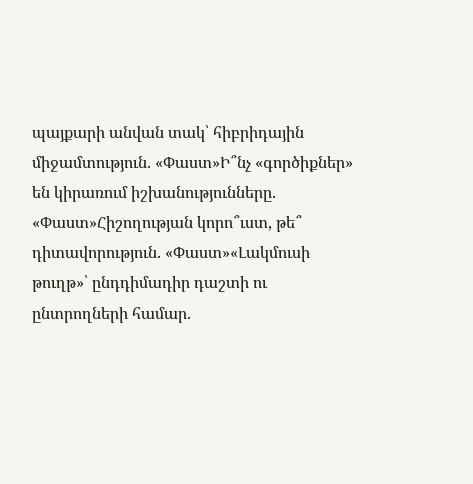պայքարի անվան տակ՝ հիբրիդային միջամտություն. «Փաստ»Ի՞նչ «գործիքներ» են կիրառում իշխանությունները. «Փաստ»Հիշողության կորո՞ւստ, թե՞ դիտավորություն. «Փաստ»«Լակմուսի թուղթ»՝ ընդդիմադիր դաշտի ու ընտրողների համար.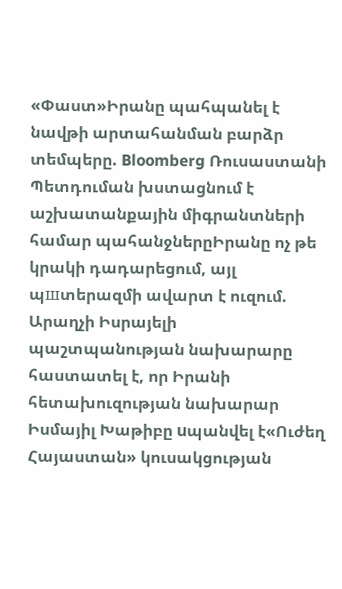«Փաստ»Իրանը պահպանել է նավթի արտահանման բարձր տեմպերը. Bloomberg Ռուսաստանի Պետդուման խստացնում է աշխատանքային միգրանտների համար պահանջներըԻրանը ոչ թե կրակի դադարեցում, այլ պшտերազմի ավարտ է ուզում. Արաղչի Իսրայելի պաշտպանության նախարարը հաստատել է, որ Իրանի հետախուզության նախարար Իսմայիլ Խաթիբը uպանվել է«Ուժեղ Հայաստան» կուսակցության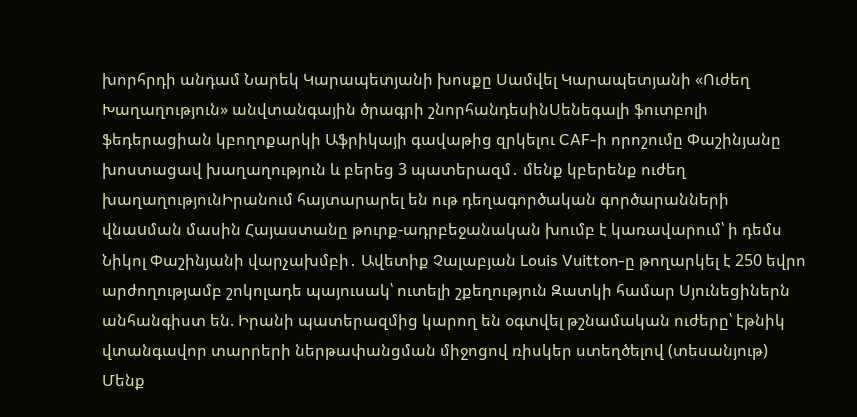խորհրդի անդամ Նարեկ Կարապետյանի խոսքը Սամվել Կարապետյանի «Ուժեղ Խաղաղություն» անվտանգային ծրագրի շնորհանդեսինՍենեգալի ֆուտբոլի ֆեդերացիան կբողոքարկի Աֆրիկայի գավաթից զրկելու CAF-ի որոշումը Փաշինյանը խոստացավ խաղաղություն և բերեց 3 պատերազմ․ մենք կբերենք ուժեղ խաղաղությունԻրանում հայտարարել են ութ դեղագործական գործարանների վնաuման մասին Հայաստանը թուրք-ադրբեջանական խումբ է կառավարում՝ ի դեմս Նիկոլ Փաշինյանի վարչախմբի․ Ավետիք Չալաբյան Louis Vuitton-ը թողարկել է 250 եվրո արժողությամբ շոկոլադե պայուսակ՝ ուտելի շքեղություն Զատկի համար Սյունեցիներն անհանգիստ են. Իրանի պատերազմից կարող են օգտվել թշնամական ուժերը՝ էթնիկ վտանգավոր տարրերի ներթափանցման միջոցով ռիսկեր ստեղծելով (տեսանյութ) Մենք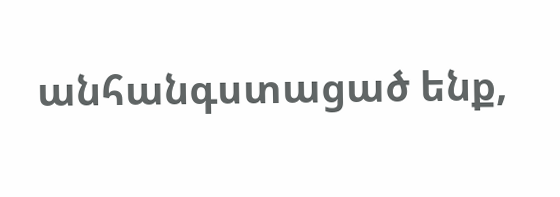անհանգստացած ենք,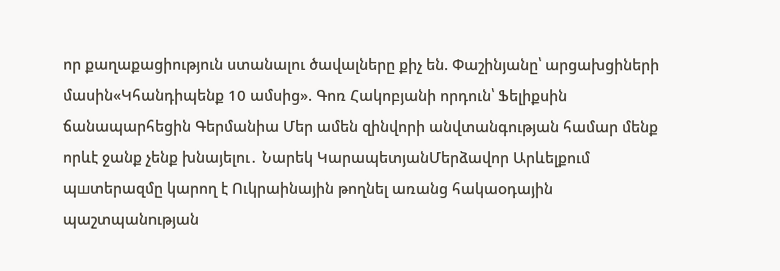որ քաղաքացիություն ստանալու ծավալները քիչ են. Փաշինյանը՝ արցախցիների մասին«Կհանդիպենք 10 ամսից». Գոռ Հակոբյանի որդուն՝ Ֆելիքսին ճանապարհեցին Գերմանիա Մեր ամեն զինվորի անվտանգության համար մենք որևէ ջանք չենք խնայելու․ Նարեկ ԿարապետյանՄերձավոր Արևելքում պшտերազմը կարող է Ուկրաինային թողնել առանց հակաoդային պաշտպանnւթյան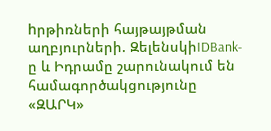hրթիռների հայթայթման աղբյուրների. ԶելենսկիIDBank-ը և Իդրամը շարունակում են համագործակցությունը «ԶԱՐԿ»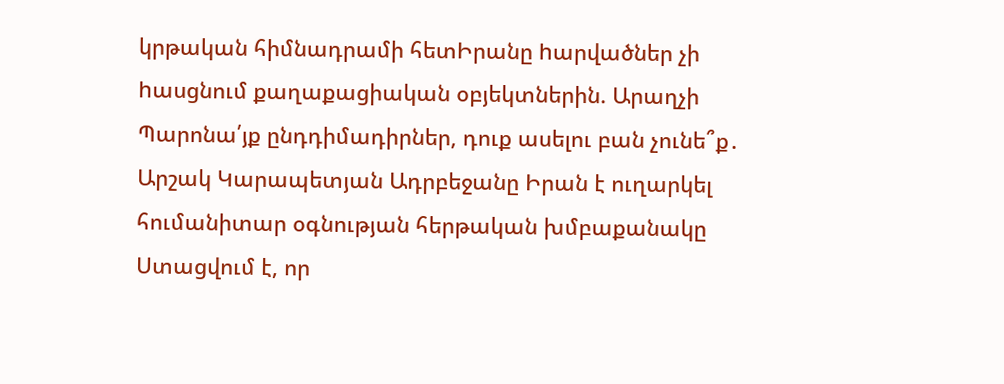կրթական հիմնադրամի հետԻրանը hարվածներ չի hասցնում քաղաքացիական օբյեկտներին. Արաղչի Պարոնա՛յք ընդդիմադիրներ, դուք ասելու բան չունե՞ք․ Արշակ Կարապետյան Ադրբեջանը Իրան է ուղարկել հումանիտար օգնության հերթական խմբաքանակը Ստացվում է, որ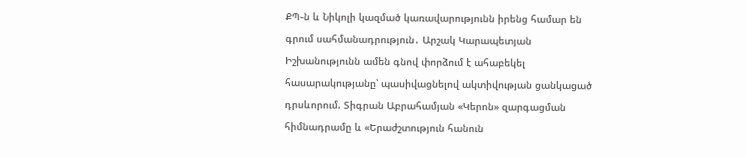ՔՊ֊ն և Նիկոլի կազմած կառավարությունն իրենց համար են գրում սահմանադրություն․ Արշակ Կարապետյան Իշխանությունն ամեն գնով փորձում է ահաբեկել հասարակությանը՝ պասիվացնելով ակտիվության ցանկացած դրսևորում. Տիգրան Աբրահամյան «Կերոն» զարգացման հիմնադրամը և «Երաժշտություն հանուն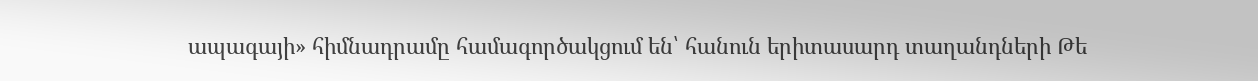ապագայի» հիմնադրամը համագործակցում են՝ հանուն երիտասարդ տաղանդների Թե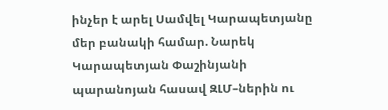ինչեր է արել Սամվել Կարապետյանը մեր բանակի համար. Նարեկ Կարապետյան Փաշինյանի պարանոյան հասավ ԶԼՄ–ներին ու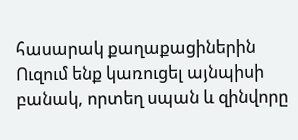հասարակ քաղաքացիներին Ուզում ենք կառուցել այնպիսի բանակ, որտեղ սպան և զինվորը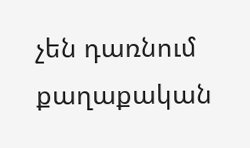չեն դառնում քաղաքական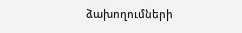ձախողումների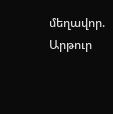մեղավոր. Արթուր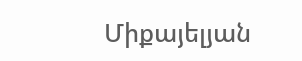Միքայելյան